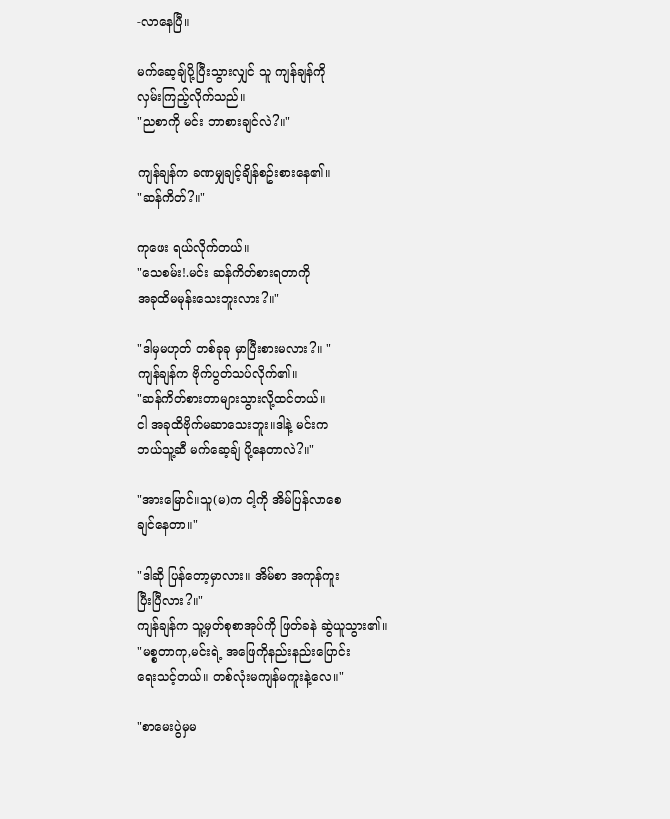-လာနေပြီ။

မက်ဆေ့ချ်ပို့ပြီးသွားလျှင် သူ ကျန်ချန်ကို
လှမ်းကြည့်လိုက်သည်။
"ညစာကို မင်း ဘာစားချင်လဲ?။"

ကျန်ချန်က ခဏမျှချင့်ချိန်စဥ်းစားနေ၏။
"ဆန်ကိတ်?။"

ကုဖေး ရယ်လိုက်တယ်။
"သေစမ်း!.မင်း ဆန်ကိတ်စားရတာကို
အခုထိမမုန်းသေးဘူးလား?။"

"ဒါမှမဟုတ် တစ်ခုခု မှာပြီးစားမလား?။ "
ကျန်ချန်က ဗိုက်ပွတ်သပ်လိုက်၏။
"ဆန်ကိတ်စားတာများသွားလို့ထင်တယ်။
ငါ အခုထိဗိုက်မဆာသေးဘူး။ဒါနဲ့ မင်းက
ဘယ်သူ့ဆီ မက်ဆေ့ချ် ပို့နေတာလဲ?။"

"အားမြောင်။သူ(မ)က ငါ့ကို အိမ်ပြန်လာစေ
ချင်နေတာ။"

"ဒါဆို ပြန်တော့မှာလား။ အိမ်စာ အကုန်ကူး
ပြီးပြီလား?။"
ကျန်ချန်က သူ့မှတ်စုစာအုပ်ကို ဖြတ်ခနဲ ဆွဲယူသွား၏။
"မစ္စတာကု,မင်းရဲ့ အဖြေကိုနည်းနည်းပြောင်း
ရေးသင့်တယ်။ တစ်လုံးမကျန်မကူးနဲ့လေ။"

"စာမေးပွဲမှမ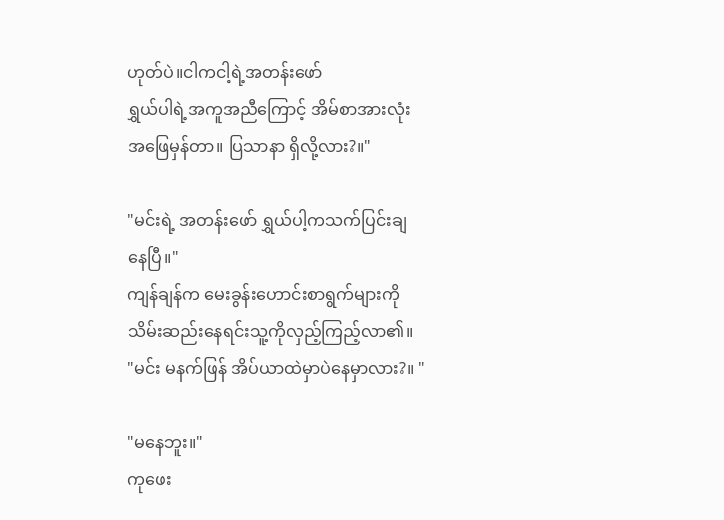ဟုတ်ပဲ။ငါကငါ့ရဲ့အတန်းဖော်
ရွှယ်ပါရဲ့အကူအညီကြောင့် အိမ်စာအားလုံး
အဖြေမှန်တာ။ ပြသာနာ ရှိလို့လား?။"

"မင်းရဲ့ အတန်းဖော် ရွှယ်ပါ့ကသက်ပြင်းချ
နေပြီ။"
ကျန်ချန်က မေးခွန်းဟောင်းစာရွက်များကို
သိမ်းဆည်းနေရင်းသူ့ကိုလှည့်ကြည့်လာ၏။
"မင်း မနက်ဖြန် အိပ်ယာထဲမှာပဲနေမှာလား?။ "

"မနေဘူး။"
ကုဖေး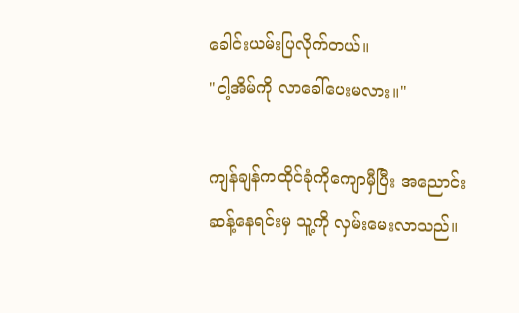ခေါင်းယမ်းပြလိုက်တယ်။
"ငါ့အိမ်ကို လာခေါ်ပေးမလား။"

ကျန်ချန်ကထိုင်ခုံကိုကျောမှီပြီး အညောင်း
ဆန့်နေရင်းမှ သူ့ကို လှမ်းမေးလာသည်။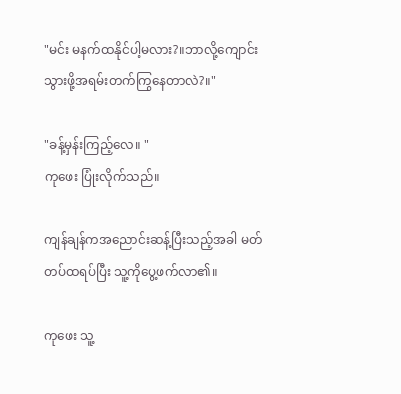"မင်း မနက်ထနိုင်ပါ့မလား?။ဘာလို့ကျောင်း
သွားဖို့အရမ်းတက်ကြွနေတာလဲ?။"

"ခန့်မှန်းကြည့်လေ။ "
ကုဖေး ပြုံးလိုက်သည်။

ကျန်ချန်ကအညောင်းဆန့်ပြီးသည့်အခါ မတ်
တပ်ထရပ်ပြီး သူ့ကိုပွေ့ဖက်လာ၏။

ကုဖေး သူ့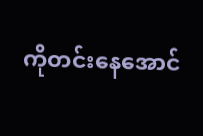ကိုတင်းနေအောင်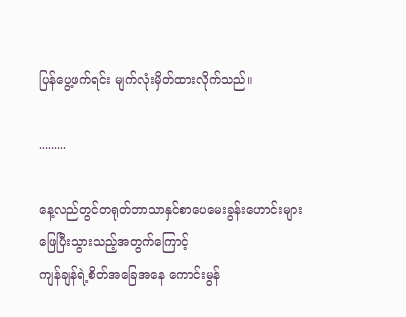ပြန်ပွေ့ဖက်ရင်း မျက်လုံးမှိတ်ထားလိုက်သည်။

.........

နေ့လည်တွင်တရုတ်ဘာသာနှင်စာပေမေးခွန်းဟောင်းများဖြေပြီးသွားသည့်အတွက်ကြောင့်
ကျန်ချန်ရဲ့စိတ်အခြေအနေ ကောင်းမွန်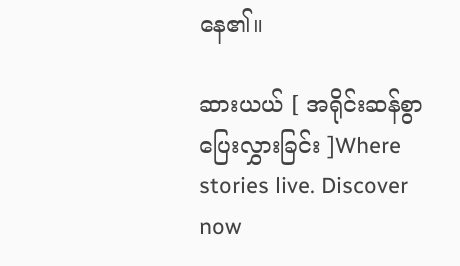နေ၏။

ဆားယယ် [ အရိုင်းဆန်စွာ ပြေးလွှားခြင်း ]Where stories live. Discover now